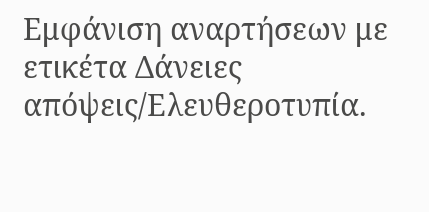Εμφάνιση αναρτήσεων με ετικέτα Δάνειες απόψεις/Ελευθεροτυπία.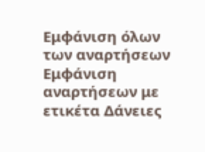Εμφάνιση όλων των αναρτήσεων
Εμφάνιση αναρτήσεων με ετικέτα Δάνειες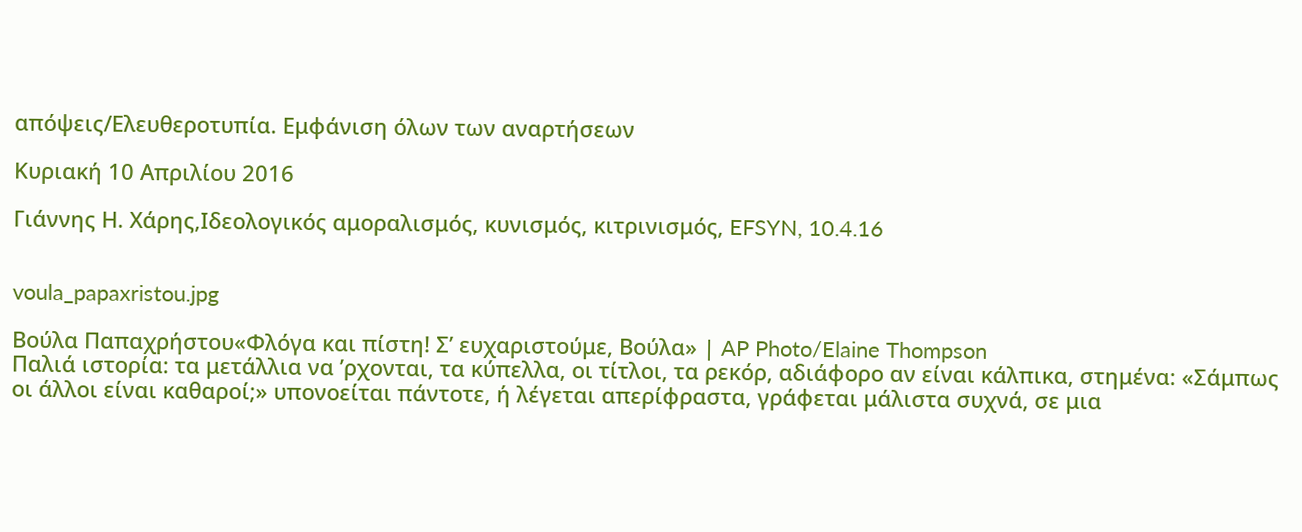απόψεις/Ελευθεροτυπία. Εμφάνιση όλων των αναρτήσεων

Κυριακή 10 Απριλίου 2016

Γιάννης Η. Χάρης,Ιδεολογικός αμοραλισμός, κυνισμός, κιτρινισμός, EFSYN, 10.4.16


voula_papaxristou.jpg

Βούλα Παπαχρήστου«Φλόγα και πίστη! Σ’ ευχαριστούμε, Βούλα» | AP Photo/Elaine Thompson
Παλιά ιστορία: τα μετάλλια να ’ρχονται, τα κύπελλα, οι τίτλοι, τα ρεκόρ, αδιάφορο αν είναι κάλπικα, στημένα: «Σάμπως οι άλλοι είναι καθαροί;» υπονοείται πάντοτε, ή λέγεται απερίφραστα, γράφεται μάλιστα συχνά, σε μια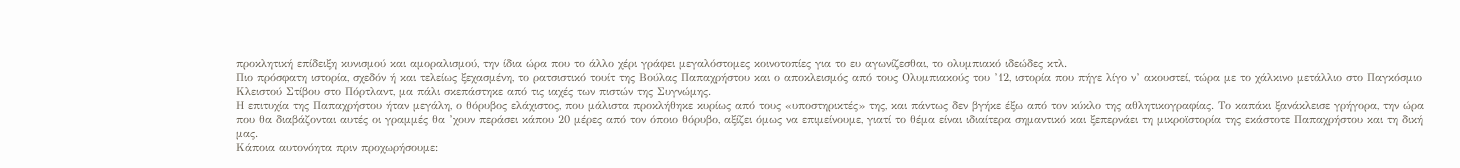προκλητική επίδειξη κυνισμού και αμοραλισμού, την ίδια ώρα που το άλλο χέρι γράφει μεγαλόστομες κοινοτοπίες για το ευ αγωνίζεσθαι, το ολυμπιακό ιδεώδες κτλ.
Πιο πρόσφατη ιστορία, σχεδόν ή και τελείως ξεχασμένη, το ρατσιστικό τουίτ της Βούλας Παπαχρήστου και ο αποκλεισμός από τους Ολυμπιακούς του ’12, ιστορία που πήγε λίγο ν’ ακουστεί, τώρα με το χάλκινο μετάλλιο στο Παγκόσμιο Κλειστού Στίβου στο Πόρτλαντ, μα πάλι σκεπάστηκε από τις ιαχές των πιστών της Συγνώμης.
Η επιτυχία της Παπαχρήστου ήταν μεγάλη, ο θόρυβος ελάχιστος, που μάλιστα προκλήθηκε κυρίως από τους «υποστηρικτές» της, και πάντως δεν βγήκε έξω από τον κύκλο της αθλητικογραφίας. Το καπάκι ξανάκλεισε γρήγορα, την ώρα που θα διαβάζονται αυτές οι γραμμές θα ’χουν περάσει κάπου 20 μέρες από τον όποιο θόρυβο, αξίζει όμως να επιμείνουμε, γιατί το θέμα είναι ιδιαίτερα σημαντικό και ξεπερνάει τη μικροϊστορία της εκάστοτε Παπαχρήστου και τη δική μας.
Κάποια αυτονόητα πριν προχωρήσουμε: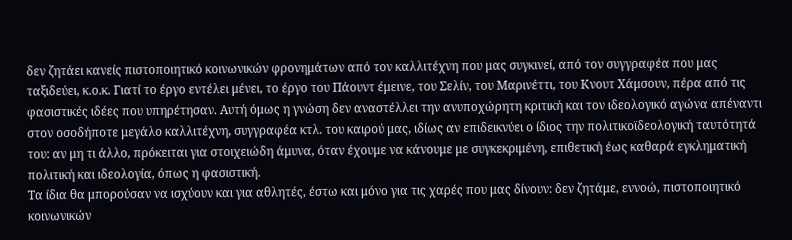δεν ζητάει κανείς πιστοποιητικό κοινωνικών φρονημάτων από τον καλλιτέχνη που μας συγκινεί, από τον συγγραφέα που μας ταξιδεύει, κ.ο.κ. Γιατί το έργο εντέλει μένει, το έργο του Πάουντ έμεινε, του Σελίν, του Μαρινέττι, του Κνουτ Χάμσουν, πέρα από τις φασιστικές ιδέες που υπηρέτησαν. Αυτή όμως η γνώση δεν αναστέλλει την ανυποχώρητη κριτική και τον ιδεολογικό αγώνα απέναντι στον οσοδήποτε μεγάλο καλλιτέχνη, συγγραφέα κτλ. του καιρού μας, ιδίως αν επιδεικνύει ο ίδιος την πολιτικοϊδεολογική ταυτότητά του: αν μη τι άλλο, πρόκειται για στοιχειώδη άμυνα, όταν έχουμε να κάνουμε με συγκεκριμένη, επιθετική έως καθαρά εγκληματική πολιτική και ιδεολογία, όπως η φασιστική.
Τα ίδια θα μπορούσαν να ισχύουν και για αθλητές, έστω και μόνο για τις χαρές που μας δίνουν: δεν ζητάμε, εννοώ, πιστοποιητικό κοινωνικών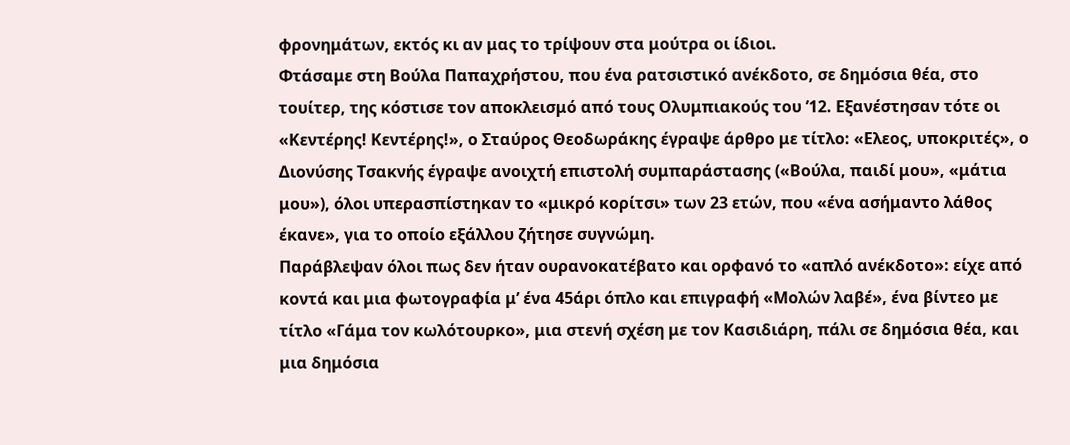φρονημάτων, εκτός κι αν μας το τρίψουν στα μούτρα οι ίδιοι.
Φτάσαμε στη Βούλα Παπαχρήστου, που ένα ρατσιστικό ανέκδοτο, σε δημόσια θέα, στο τουίτερ, της κόστισε τον αποκλεισμό από τους Ολυμπιακούς του ’12. Εξανέστησαν τότε οι «Κεντέρης! Κεντέρης!», ο Σταύρος Θεοδωράκης έγραψε άρθρο με τίτλο: «Ελεος, υποκριτές», ο Διονύσης Τσακνής έγραψε ανοιχτή επιστολή συμπαράστασης («Βούλα, παιδί μου», «μάτια μου»), όλοι υπερασπίστηκαν το «μικρό κορίτσι» των 23 ετών, που «ένα ασήμαντο λάθος έκανε», για το οποίο εξάλλου ζήτησε συγνώμη.
Παράβλεψαν όλοι πως δεν ήταν ουρανοκατέβατο και ορφανό το «απλό ανέκδοτο»: είχε από κοντά και μια φωτογραφία μ’ ένα 45άρι όπλο και επιγραφή «Μολών λαβέ», ένα βίντεο με τίτλο «Γάμα τον κωλότουρκο», μια στενή σχέση με τον Κασιδιάρη, πάλι σε δημόσια θέα, και μια δημόσια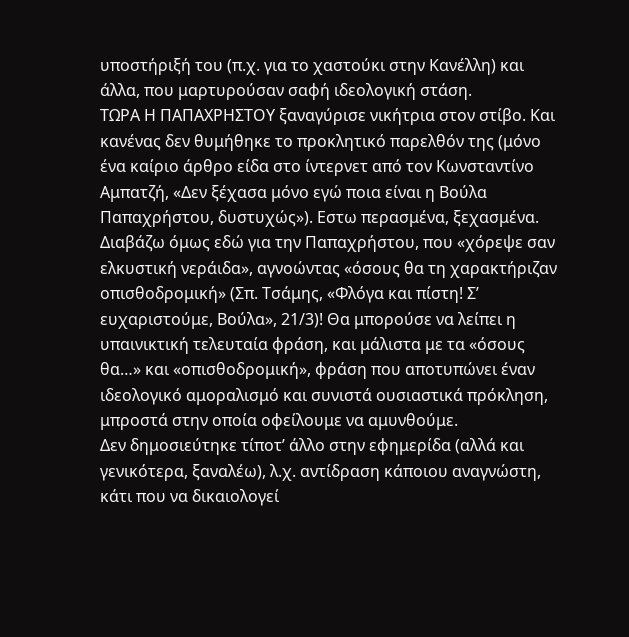υποστήριξή του (π.χ. για το χαστούκι στην Κανέλλη) και άλλα, που μαρτυρούσαν σαφή ιδεολογική στάση.
ΤΩΡΑ Η ΠΑΠΑΧΡΗΣΤΟΥ ξαναγύρισε νικήτρια στον στίβο. Και κανένας δεν θυμήθηκε το προκλητικό παρελθόν της (μόνο ένα καίριο άρθρο είδα στο ίντερνετ από τον Κωνσταντίνο Αμπατζή, «Δεν ξέχασα μόνο εγώ ποια είναι η Βούλα Παπαχρήστου, δυστυχώς»). Εστω περασμένα, ξεχασμένα.
Διαβάζω όμως εδώ για την Παπαχρήστου, που «χόρεψε σαν ελκυστική νεράιδα», αγνοώντας «όσους θα τη χαρακτήριζαν οπισθοδρομική» (Σπ. Τσάμης, «Φλόγα και πίστη! Σ’ ευχαριστούμε, Βούλα», 21/3)! Θα μπορούσε να λείπει η υπαινικτική τελευταία φράση, και μάλιστα με τα «όσους θα…» και «οπισθοδρομική», φράση που αποτυπώνει έναν ιδεολογικό αμοραλισμό και συνιστά ουσιαστικά πρόκληση, μπροστά στην οποία οφείλουμε να αμυνθούμε.
Δεν δημοσιεύτηκε τίποτ’ άλλο στην εφημερίδα (αλλά και γενικότερα, ξαναλέω), λ.χ. αντίδραση κάποιου αναγνώστη, κάτι που να δικαιολογεί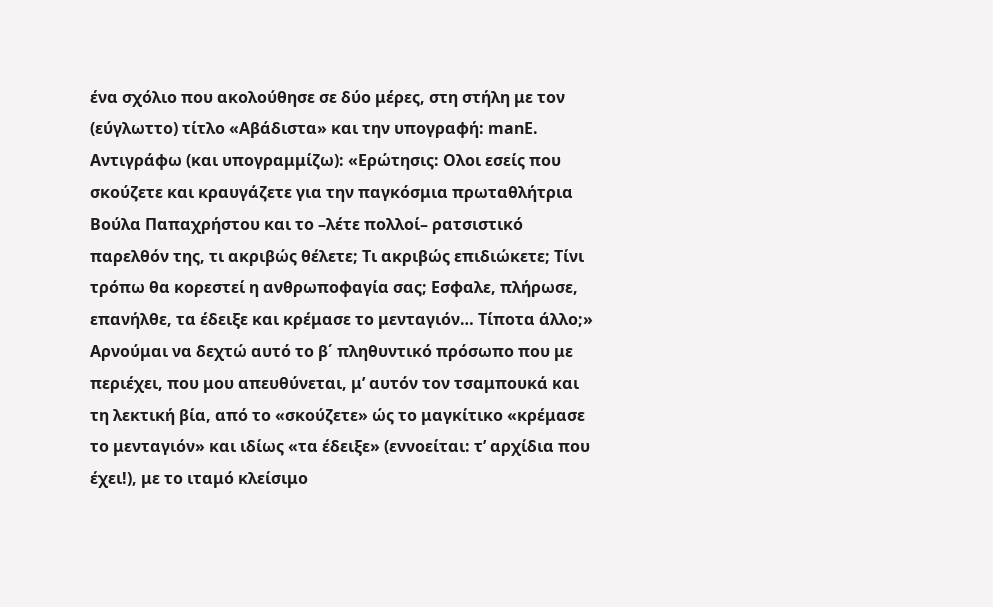ένα σχόλιο που ακολούθησε σε δύο μέρες, στη στήλη με τον (εύγλωττο) τίτλο «Αβάδιστα» και την υπογραφή: manE.
Αντιγράφω (και υπογραμμίζω): «Ερώτησις: Ολοι εσείς που σκούζετε και κραυγάζετε για την παγκόσμια πρωταθλήτρια Βούλα Παπαχρήστου και το –λέτε πολλοί– ρατσιστικό παρελθόν της, τι ακριβώς θέλετε; Τι ακριβώς επιδιώκετε; Τίνι τρόπω θα κορεστεί η ανθρωποφαγία σας; Εσφαλε, πλήρωσε, επανήλθε, τα έδειξε και κρέμασε το μενταγιόν… Τίποτα άλλο;»
Αρνούμαι να δεχτώ αυτό το β΄ πληθυντικό πρόσωπο που με περιέχει, που μου απευθύνεται, μ’ αυτόν τον τσαμπουκά και τη λεκτική βία, από το «σκούζετε» ώς το μαγκίτικο «κρέμασε το μενταγιόν» και ιδίως «τα έδειξε» (εννοείται: τ’ αρχίδια που έχει!), με το ιταμό κλείσιμο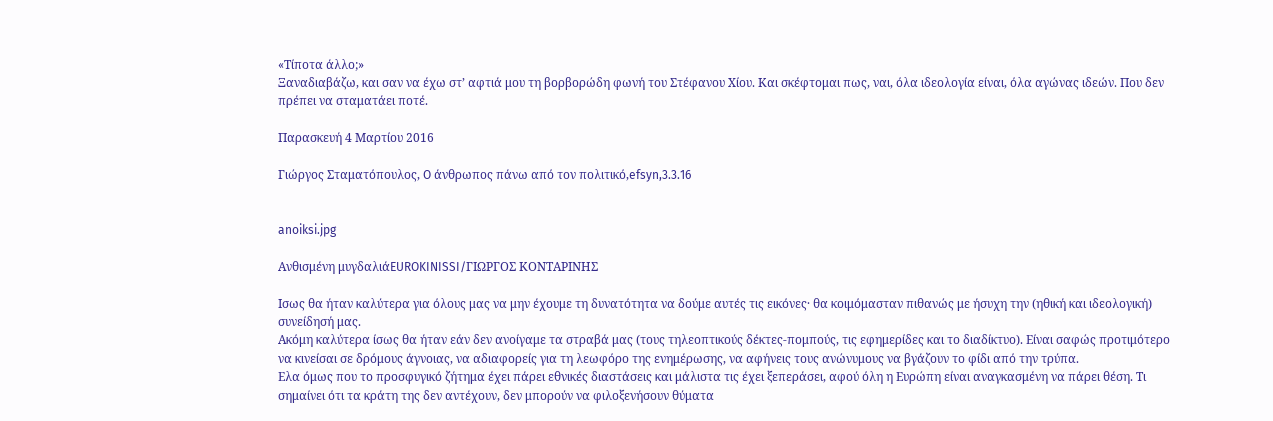«Τίποτα άλλο;»
Ξαναδιαβάζω, και σαν να έχω στ’ αφτιά μου τη βορβορώδη φωνή του Στέφανου Χίου. Και σκέφτομαι πως, ναι, όλα ιδεολογία είναι, όλα αγώνας ιδεών. Που δεν πρέπει να σταματάει ποτέ.

Παρασκευή 4 Μαρτίου 2016

Γιώργος Σταματόπουλος, O άνθρωπος πάνω από τον πολιτικό,efsyn,3.3.16


anoiksi.jpg

Ανθισμένη μυγδαλιάEUROKINISSI/ΓΙΩΡΓΟΣ ΚΟΝΤΑΡΙΝΗΣ

Ισως θα ήταν καλύτερα για όλους μας να μην έχουμε τη δυνατότητα να δούμε αυτές τις εικόνες· θα κοιμόμασταν πιθανώς με ήσυχη την (ηθική και ιδεολογική) συνείδησή μας.
Ακόμη καλύτερα ίσως θα ήταν εάν δεν ανοίγαμε τα στραβά μας (τους τηλεοπτικούς δέκτες-πομπούς, τις εφημερίδες και το διαδίκτυο). Είναι σαφώς προτιμότερο να κινείσαι σε δρόμους άγνοιας, να αδιαφορείς για τη λεωφόρο της ενημέρωσης, να αφήνεις τους ανώνυμους να βγάζουν το φίδι από την τρύπα.
Ελα όμως που το προσφυγικό ζήτημα έχει πάρει εθνικές διαστάσεις και μάλιστα τις έχει ξεπεράσει, αφού όλη η Ευρώπη είναι αναγκασμένη να πάρει θέση. Τι σημαίνει ότι τα κράτη της δεν αντέχουν, δεν μπορούν να φιλοξενήσουν θύματα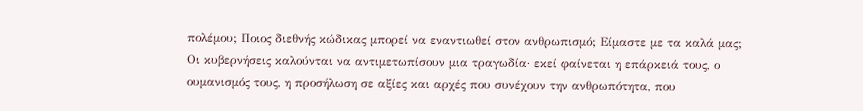πολέμου; Ποιος διεθνής κώδικας μπορεί να εναντιωθεί στον ανθρωπισμό; Είμαστε με τα καλά μας;
Οι κυβερνήσεις καλούνται να αντιμετωπίσουν μια τραγωδία· εκεί φαίνεται η επάρκειά τους, ο ουμανισμός τους, η προσήλωση σε αξίες και αρχές που συνέχουν την ανθρωπότητα, που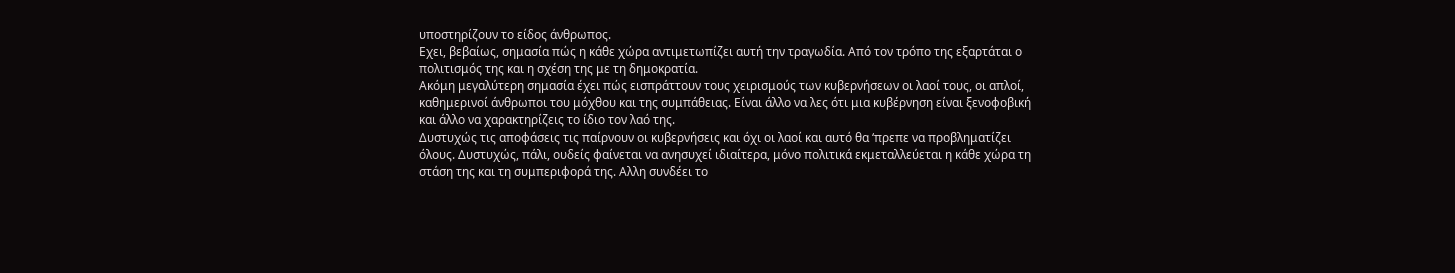υποστηρίζουν το είδος άνθρωπος.
Εχει, βεβαίως, σημασία πώς η κάθε χώρα αντιμετωπίζει αυτή την τραγωδία. Από τον τρόπο της εξαρτάται ο πολιτισμός της και η σχέση της με τη δημοκρατία.
Ακόμη μεγαλύτερη σημασία έχει πώς εισπράττουν τους χειρισμούς των κυβερνήσεων οι λαοί τους, οι απλοί, καθημερινοί άνθρωποι του μόχθου και της συμπάθειας. Είναι άλλο να λες ότι μια κυβέρνηση είναι ξενοφοβική και άλλο να χαρακτηρίζεις το ίδιο τον λαό της.
Δυστυχώς τις αποφάσεις τις παίρνουν οι κυβερνήσεις και όχι οι λαοί και αυτό θα ‘πρεπε να προβληματίζει όλους. Δυστυχώς, πάλι, ουδείς φαίνεται να ανησυχεί ιδιαίτερα, μόνο πολιτικά εκμεταλλεύεται η κάθε χώρα τη στάση της και τη συμπεριφορά της. Αλλη συνδέει το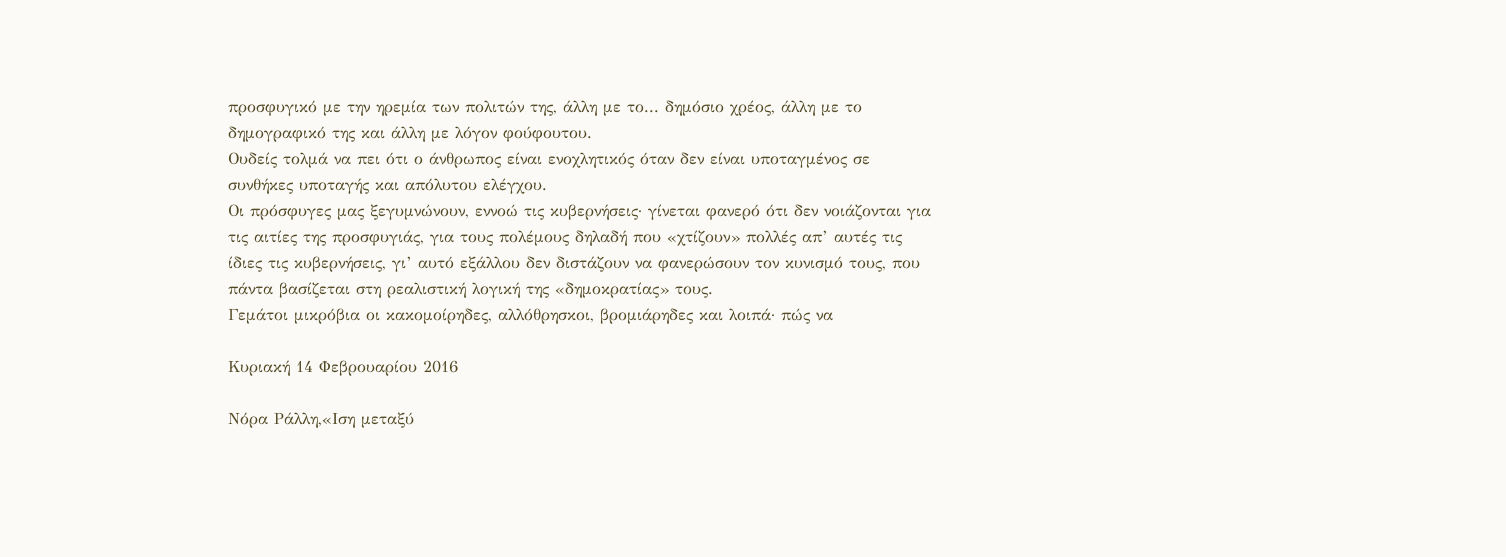προσφυγικό με την ηρεμία των πολιτών της, άλλη με το... δημόσιο χρέος, άλλη με το δημογραφικό της και άλλη με λόγον φούφουτου.
Ουδείς τολμά να πει ότι ο άνθρωπος είναι ενοχλητικός όταν δεν είναι υποταγμένος σε συνθήκες υποταγής και απόλυτου ελέγχου.
Οι πρόσφυγες μας ξεγυμνώνουν, εννοώ τις κυβερνήσεις· γίνεται φανερό ότι δεν νοιάζονται για τις αιτίες της προσφυγιάς, για τους πολέμους δηλαδή που «χτίζουν» πολλές απ’ αυτές τις ίδιες τις κυβερνήσεις, γι’ αυτό εξάλλου δεν διστάζουν να φανερώσουν τον κυνισμό τους, που πάντα βασίζεται στη ρεαλιστική λογική της «δημοκρατίας» τους.
Γεμάτοι μικρόβια οι κακομοίρηδες, αλλόθρησκοι, βρομιάρηδες και λοιπά· πώς να

Κυριακή 14 Φεβρουαρίου 2016

Νόρα Ράλλη,«Ιση μεταξύ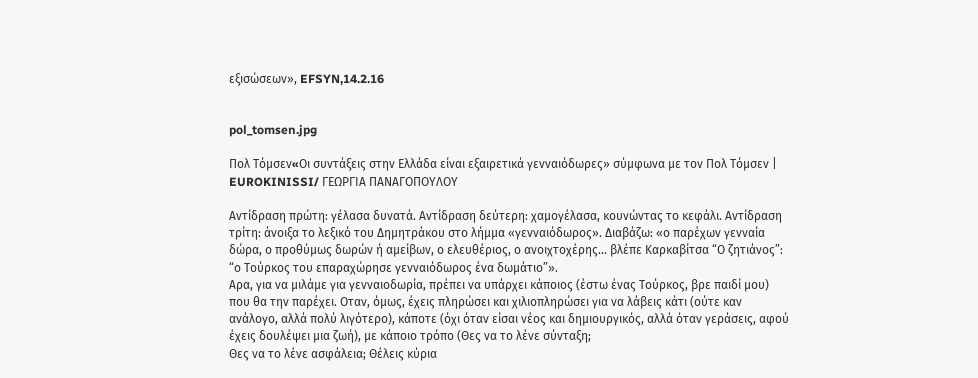εξισώσεων», EFSYN,14.2.16


pol_tomsen.jpg

Πολ Τόμσεν«Oι συντάξεις στην Ελλάδα είναι εξαιρετικά γενναιόδωρες» σύμφωνα με τον Πολ Τόμσεν | EUROKINISSI/ ΓΕΩΡΓΙΑ ΠΑΝΑΓΟΠΟΥΛΟΥ

Αντίδραση πρώτη: γέλασα δυνατά. Αντίδραση δεύτερη: χαμογέλασα, κουνώντας το κεφάλι. Αντίδραση τρίτη: άνοιξα το λεξικό του Δημητράκου στο λήμμα «γενναιόδωρος». Διαβάζω: «ο παρέχων γενναία δώρα, ο προθύμως δωρών ή αμείβων, ο ελευθέριος, ο ανοιχτοχέρης... βλέπε Καρκαβίτσα “Ο ζητιάνος”: “ο Τούρκος του επαραχώρησε γενναιόδωρος ένα δωμάτιο”».
Αρα, για να μιλάμε για γενναιοδωρία, πρέπει να υπάρχει κάποιος (έστω ένας Τούρκος, βρε παιδί μου) που θα την παρέχει. Οταν, όμως, έχεις πληρώσει και χιλιοπληρώσει για να λάβεις κάτι (ούτε καν ανάλογο, αλλά πολύ λιγότερο), κάποτε (όχι όταν είσαι νέος και δημιουργικός, αλλά όταν γεράσεις, αφού έχεις δουλέψει μια ζωή), με κάποιο τρόπο (Θες να το λένε σύνταξη;
Θες να το λένε ασφάλεια; Θέλεις κύρια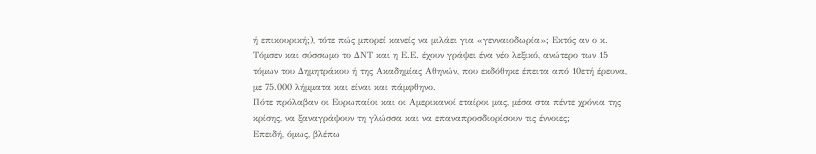ή επικουρική;), τότε πώς μπορεί κανείς να μιλάει για «γενναιοδωρία»; Εκτός αν ο κ. Τόμσεν και σύσσωμο το ΔΝΤ και η Ε.Ε. έχουν γράψει ένα νέο λεξικό, ανώτερο των 15 τόμων του Δημητράκου ή της Ακαδημίας Αθηνών, που εκδόθηκε έπειτα από 10ετή έρευνα, με 75.000 λήμματα και είναι και πάμφθηνο.
Πότε πρόλαβαν οι Ευρωπαίοι και οι Αμερικανοί εταίροι μας, μέσα στα πέντε χρόνια της κρίσης, να ξαναγράψουν τη γλώσσα και να επαναπροσδιορίσουν τις έννοιες;
Επειδή, όμως, βλέπω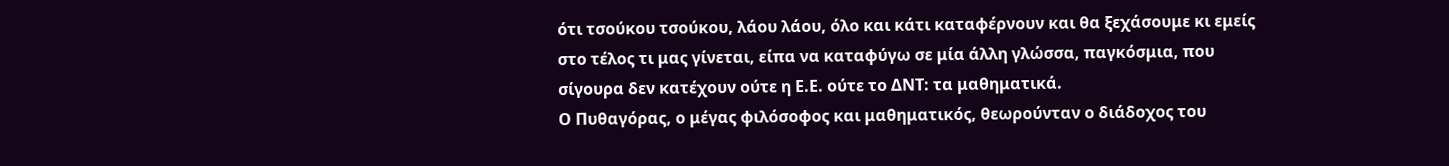ότι τσούκου τσούκου, λάου λάου, όλο και κάτι καταφέρνουν και θα ξεχάσουμε κι εμείς στο τέλος τι μας γίνεται, είπα να καταφύγω σε μία άλλη γλώσσα, παγκόσμια, που σίγουρα δεν κατέχουν ούτε η Ε.Ε. ούτε το ΔΝΤ: τα μαθηματικά.
Ο Πυθαγόρας, ο μέγας φιλόσοφος και μαθηματικός, θεωρούνταν ο διάδοχος του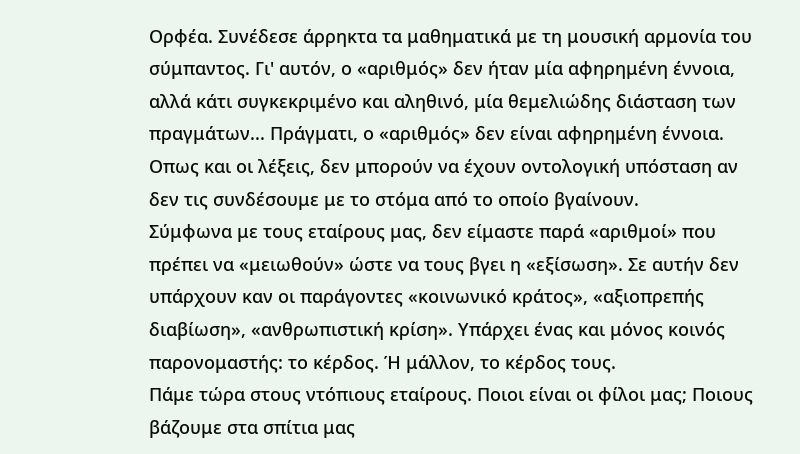Ορφέα. Συνέδεσε άρρηκτα τα μαθηματικά με τη μουσική αρμονία του σύμπαντος. Γι' αυτόν, ο «αριθμός» δεν ήταν μία αφηρημένη έννοια, αλλά κάτι συγκεκριμένο και αληθινό, μία θεμελιώδης διάσταση των πραγμάτων... Πράγματι, ο «αριθμός» δεν είναι αφηρημένη έννοια. Οπως και οι λέξεις, δεν μπορούν να έχουν οντολογική υπόσταση αν δεν τις συνδέσουμε με το στόμα από το οποίο βγαίνουν.
Σύμφωνα με τους εταίρους μας, δεν είμαστε παρά «αριθμοί» που πρέπει να «μειωθούν» ώστε να τους βγει η «εξίσωση». Σε αυτήν δεν υπάρχουν καν οι παράγοντες «κοινωνικό κράτος», «αξιοπρεπής διαβίωση», «ανθρωπιστική κρίση». Υπάρχει ένας και μόνος κοινός παρονομαστής: το κέρδος. Ή μάλλον, το κέρδος τους.
Πάμε τώρα στους ντόπιους εταίρους. Ποιοι είναι οι φίλοι μας; Ποιους βάζουμε στα σπίτια μας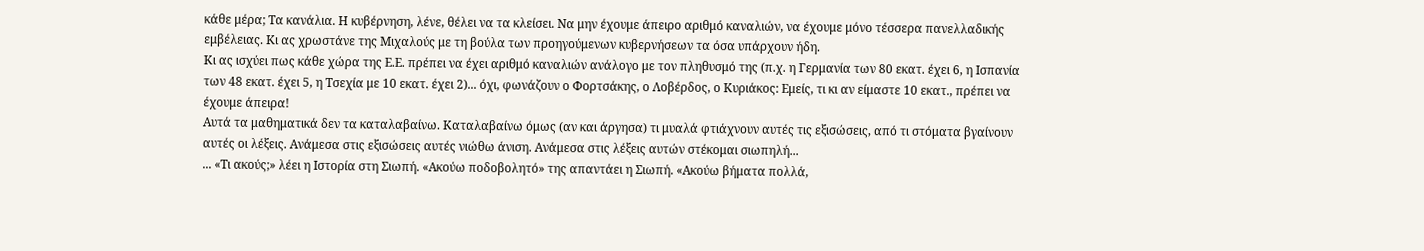κάθε μέρα; Τα κανάλια. Η κυβέρνηση, λένε, θέλει να τα κλείσει. Να μην έχουμε άπειρο αριθμό καναλιών, να έχουμε μόνο τέσσερα πανελλαδικής εμβέλειας. Κι ας χρωστάνε της Μιχαλούς με τη βούλα των προηγούμενων κυβερνήσεων τα όσα υπάρχουν ήδη.
Κι ας ισχύει πως κάθε χώρα της Ε.Ε. πρέπει να έχει αριθμό καναλιών ανάλογο με τον πληθυσμό της (π.χ. η Γερμανία των 80 εκατ. έχει 6, η Ισπανία των 48 εκατ. έχει 5, η Τσεχία με 10 εκατ. έχει 2)... όχι, φωνάζουν ο Φορτσάκης, ο Λοβέρδος, ο Κυριάκος: Εμείς, τι κι αν είμαστε 10 εκατ., πρέπει να έχουμε άπειρα!
Αυτά τα μαθηματικά δεν τα καταλαβαίνω. Καταλαβαίνω όμως (αν και άργησα) τι μυαλά φτιάχνουν αυτές τις εξισώσεις, από τι στόματα βγαίνουν αυτές οι λέξεις. Ανάμεσα στις εξισώσεις αυτές νιώθω άνιση. Ανάμεσα στις λέξεις αυτών στέκομαι σιωπηλή...
... «Τι ακούς;» λέει η Ιστορία στη Σιωπή. «Ακούω ποδοβολητό» της απαντάει η Σιωπή. «Ακούω βήματα πολλά,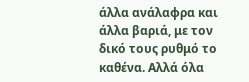άλλα ανάλαφρα και άλλα βαριά, με τον δικό τους ρυθμό το καθένα. Αλλά όλα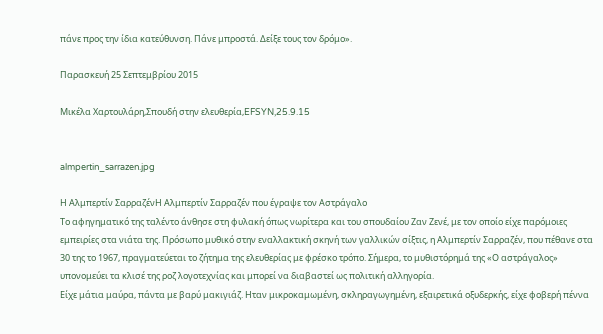πάνε προς την ίδια κατεύθυνση. Πάνε μπροστά. Δείξε τους τον δρόμο».

Παρασκευή 25 Σεπτεμβρίου 2015

Μικέλα Χαρτουλάρη,Σπουδή στην ελευθερία,EFSYN,25.9.15


almpertin_sarrazen.jpg

Η Αλμπερτίν ΣαρραζένΗ Αλμπερτίν Σαρραζέν που έγραψε τον Αστράγαλο
Το αφηγηματικό της ταλέντο άνθησε στη φυλακή όπως νωρίτερα και του σπουδαίου Ζαν Ζενέ, με τον οποίο είχε παρόμοιες εμπειρίες στα νιάτα της. Πρόσωπο μυθικό στην εναλλακτική σκηνή των γαλλικών σίξτις, η Αλμπερτίν Σαρραζέν, που πέθανε στα 30 της το 1967, πραγματεύεται το ζήτημα της ελευθερίας με φρέσκο τρόπο. Σήμερα, το μυθιστόρημά της «Ο αστράγαλος» υπονομεύει τα κλισέ της ροζ λογοτεχνίας και μπορεί να διαβαστεί ως πολιτική αλληγορία.
Είχε μάτια μαύρα, πάντα με βαρύ μακιγιάζ. Ηταν μικροκαμωμένη, σκληραγωγημένη, εξαιρετικά οξυδερκής, είχε φοβερή πέννα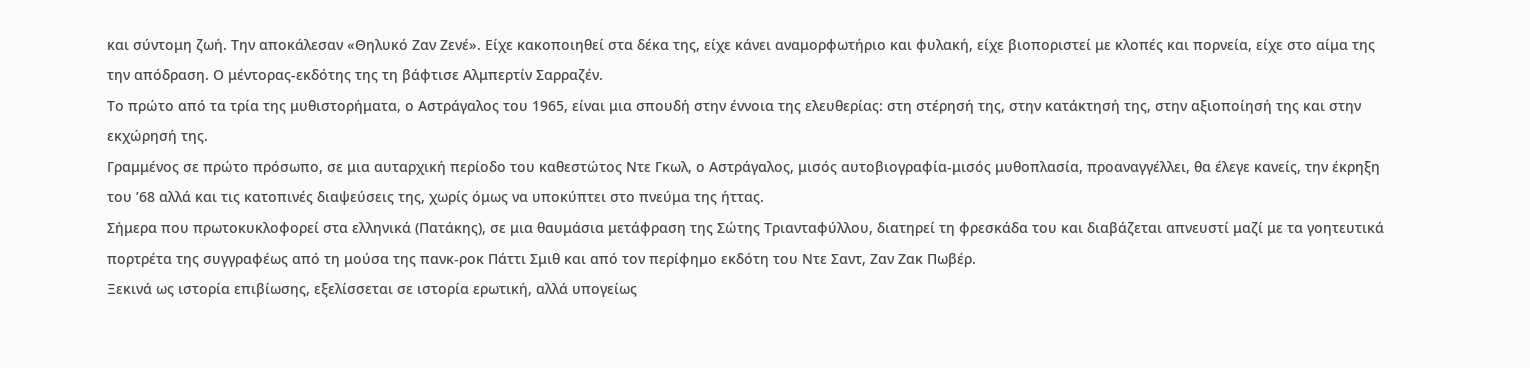και σύντομη ζωή. Την αποκάλεσαν «Θηλυκό Ζαν Ζενέ». Είχε κακοποιηθεί στα δέκα της, είχε κάνει αναμορφωτήριο και φυλακή, είχε βιοποριστεί με κλοπές και πορνεία, είχε στο αίμα της την απόδραση. Ο μέντορας-εκδότης της τη βάφτισε Αλμπερτίν Σαρραζέν.
Το πρώτο από τα τρία της μυθιστορήματα, ο Αστράγαλος του 1965, είναι μια σπουδή στην έννοια της ελευθερίας: στη στέρησή της, στην κατάκτησή της, στην αξιοποίησή της και στην εκχώρησή της.
Γραμμένος σε πρώτο πρόσωπο, σε μια αυταρχική περίοδο του καθεστώτος Ντε Γκωλ, ο Αστράγαλος, μισός αυτοβιογραφία-μισός μυθοπλασία, προαναγγέλλει, θα έλεγε κανείς, την έκρηξη του ’68 αλλά και τις κατοπινές διαψεύσεις της, χωρίς όμως να υποκύπτει στο πνεύμα της ήττας.
Σήμερα που πρωτοκυκλοφορεί στα ελληνικά (Πατάκης), σε μια θαυμάσια μετάφραση της Σώτης Τριανταφύλλου, διατηρεί τη φρεσκάδα του και διαβάζεται απνευστί μαζί με τα γοητευτικά πορτρέτα της συγγραφέως από τη μούσα της πανκ-ροκ Πάττι Σμιθ και από τον περίφημο εκδότη του Ντε Σαντ, Ζαν Ζακ Πωβέρ.
Ξεκινά ως ιστορία επιβίωσης, εξελίσσεται σε ιστορία ερωτική, αλλά υπογείως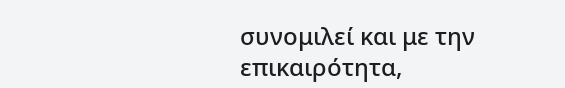συνομιλεί και με την επικαιρότητα,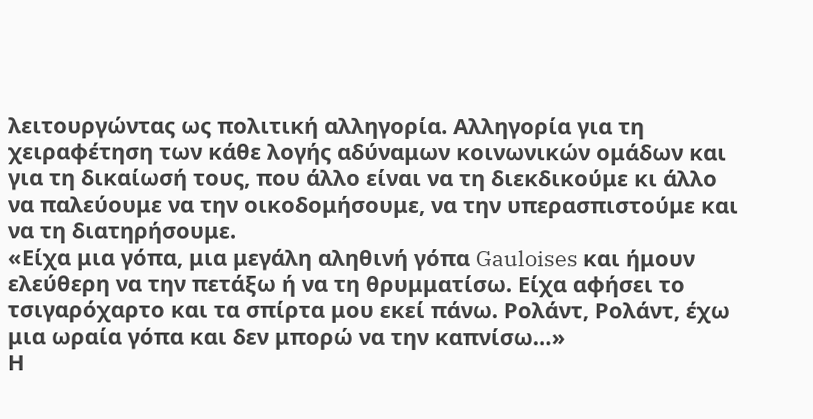λειτουργώντας ως πολιτική αλληγορία. Αλληγορία για τη χειραφέτηση των κάθε λογής αδύναμων κοινωνικών ομάδων και για τη δικαίωσή τους, που άλλο είναι να τη διεκδικούμε κι άλλο να παλεύουμε να την οικοδομήσουμε, να την υπερασπιστούμε και να τη διατηρήσουμε.
«Είχα μια γόπα, μια μεγάλη αληθινή γόπα Gauloises και ήμουν ελεύθερη να την πετάξω ή να τη θρυμματίσω. Είχα αφήσει το τσιγαρόχαρτο και τα σπίρτα μου εκεί πάνω. Ρολάντ, Ρολάντ, έχω μια ωραία γόπα και δεν μπορώ να την καπνίσω…»
Η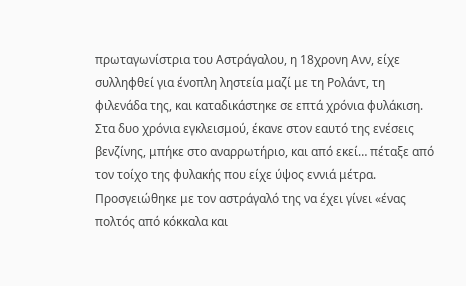πρωταγωνίστρια του Αστράγαλου, η 18χρονη Ανν, είχε συλληφθεί για ένοπλη ληστεία μαζί με τη Ρολάντ, τη φιλενάδα της, και καταδικάστηκε σε επτά χρόνια φυλάκιση. Στα δυο χρόνια εγκλεισμού, έκανε στον εαυτό της ενέσεις βενζίνης, μπήκε στο αναρρωτήριο, και από εκεί… πέταξε από τον τοίχο της φυλακής που είχε ύψος εννιά μέτρα. Προσγειώθηκε με τον αστράγαλό της να έχει γίνει «ένας πολτός από κόκκαλα και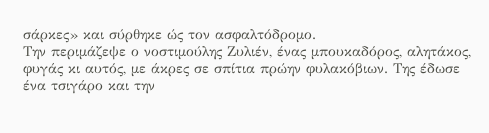σάρκες» και σύρθηκε ώς τον ασφαλτόδρομο.
Την περιμάζεψε ο νοστιμούλης Ζυλιέν, ένας μπουκαδόρος, αλητάκος, φυγάς κι αυτός, με άκρες σε σπίτια πρώην φυλακόβιων. Της έδωσε ένα τσιγάρο και την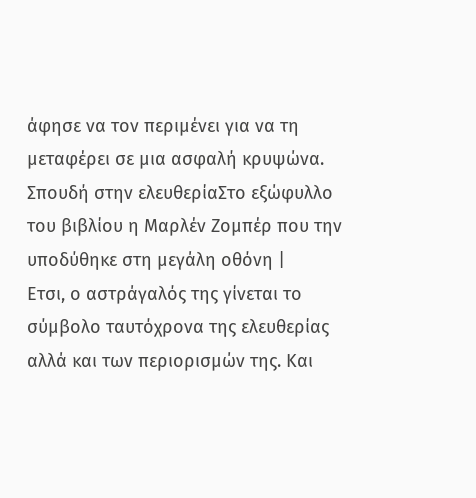άφησε να τον περιμένει για να τη μεταφέρει σε μια ασφαλή κρυψώνα.
Σπουδή στην ελευθερίαΣτο εξώφυλλο του βιβλίου η Μαρλέν Ζομπέρ που την υποδύθηκε στη μεγάλη οθόνη |
Ετσι, ο αστράγαλός της γίνεται το σύμβολο ταυτόχρονα της ελευθερίας αλλά και των περιορισμών της. Και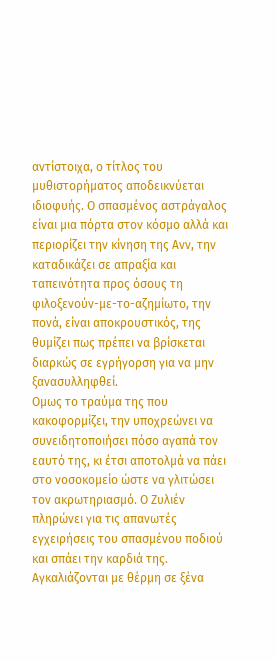αντίστοιχα, ο τίτλος του μυθιστορήματος αποδεικνύεται ιδιοφυής. Ο σπασμένος αστράγαλος είναι μια πόρτα στον κόσμο αλλά και περιορίζει την κίνηση της Ανν, την καταδικάζει σε απραξία και ταπεινότητα προς όσους τη φιλοξενούν-με-το-αζημίωτο, την πονά, είναι αποκρουστικός, της θυμίζει πως πρέπει να βρίσκεται διαρκώς σε εγρήγορση για να μην ξανασυλληφθεί.
Ομως το τραύμα της που κακοφορμίζει, την υποχρεώνει να συνειδητοποιήσει πόσο αγαπά τον εαυτό της, κι έτσι αποτολμά να πάει στο νοσοκομείο ώστε να γλιτώσει τον ακρωτηριασμό. Ο Ζυλιέν πληρώνει για τις απανωτές εγχειρήσεις του σπασμένου ποδιού και σπάει την καρδιά της. Αγκαλιάζονται με θέρμη σε ξένα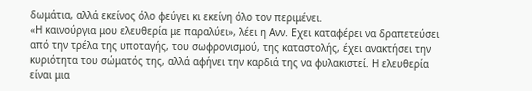δωμάτια, αλλά εκείνος όλο φεύγει κι εκείνη όλο τον περιμένει.
«Η καινούργια μου ελευθερία με παραλύει», λέει η Ανν. Εχει καταφέρει να δραπετεύσει από την τρέλα της υποταγής, του σωφρονισμού, της καταστολής, έχει ανακτήσει την κυριότητα του σώματός της, αλλά αφήνει την καρδιά της να φυλακιστεί. Η ελευθερία είναι μια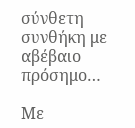σύνθετη συνθήκη με αβέβαιο πρόσημο…

Με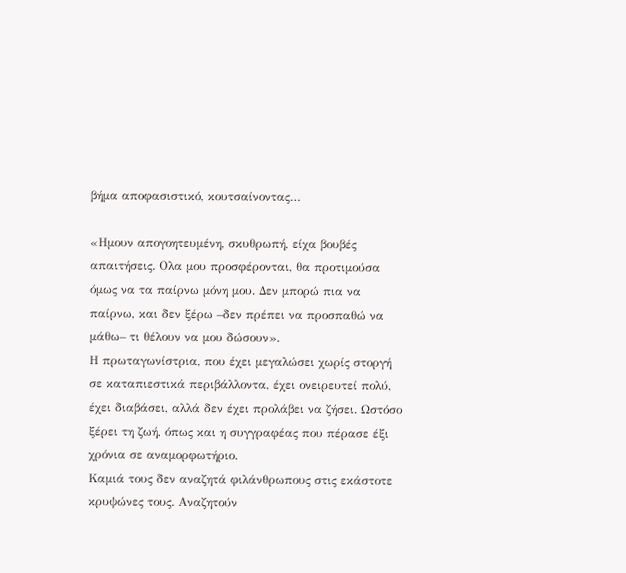βήμα αποφασιστικό, κουτσαίνοντας…

«Ημουν απογοητευμένη, σκυθρωπή, είχα βουβές απαιτήσεις. Ολα μου προσφέρονται, θα προτιμούσα όμως να τα παίρνω μόνη μου. Δεν μπορώ πια να παίρνω, και δεν ξέρω –δεν πρέπει να προσπαθώ να μάθω– τι θέλουν να μου δώσουν».
Η πρωταγωνίστρια, που έχει μεγαλώσει χωρίς στοργή σε καταπιεστικά περιβάλλοντα, έχει ονειρευτεί πολύ, έχει διαβάσει, αλλά δεν έχει προλάβει να ζήσει. Ωστόσο ξέρει τη ζωή, όπως και η συγγραφέας που πέρασε έξι χρόνια σε αναμορφωτήριο.
Καμιά τους δεν αναζητά φιλάνθρωπους στις εκάστοτε κρυψώνες τους. Αναζητούν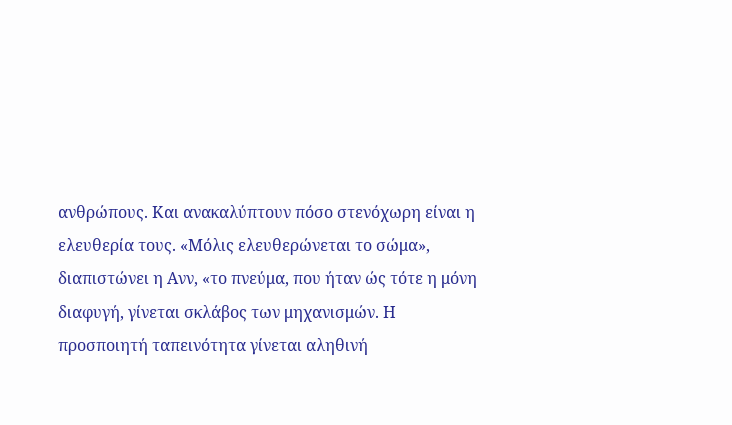ανθρώπους. Και ανακαλύπτουν πόσο στενόχωρη είναι η ελευθερία τους. «Μόλις ελευθερώνεται το σώμα», διαπιστώνει η Ανν, «το πνεύμα, που ήταν ώς τότε η μόνη διαφυγή, γίνεται σκλάβος των μηχανισμών. Η προσποιητή ταπεινότητα γίνεται αληθινή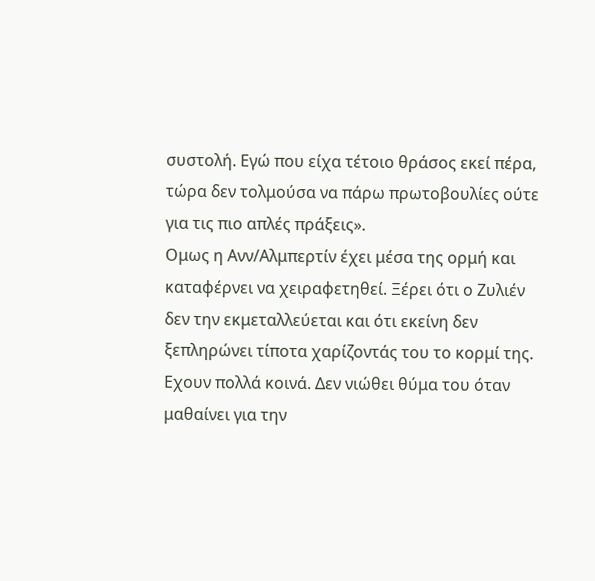συστολή. Εγώ που είχα τέτοιο θράσος εκεί πέρα, τώρα δεν τολμούσα να πάρω πρωτοβουλίες ούτε για τις πιο απλές πράξεις».
Ομως η Ανν/Αλμπερτίν έχει μέσα της ορμή και καταφέρνει να χειραφετηθεί. Ξέρει ότι ο Ζυλιέν δεν την εκμεταλλεύεται και ότι εκείνη δεν ξεπληρώνει τίποτα χαρίζοντάς του το κορμί της. Εχουν πολλά κοινά. Δεν νιώθει θύμα του όταν μαθαίνει για την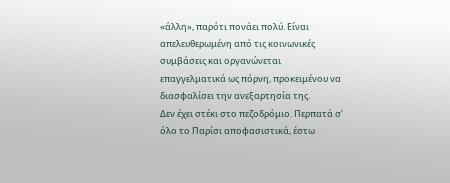«άλλη», παρότι πονάει πολύ. Είναι απελευθερωμένη από τις κοινωνικές συμβάσεις και οργανώνεται επαγγελματικά ως πόρνη, προκειμένου να διασφαλίσει την ανεξαρτησία της.
Δεν έχει στέκι στο πεζοδρόμιο. Περπατά σ’ όλο το Παρίσι αποφασιστικά, έστω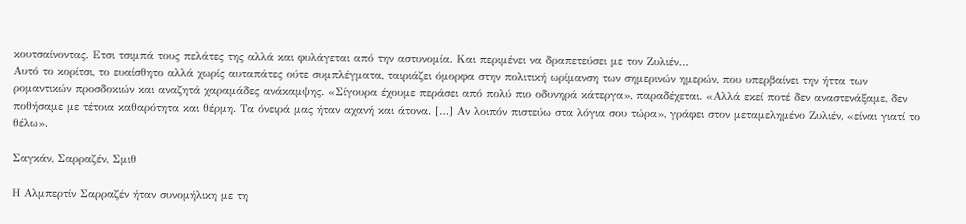κουτσαίνοντας. Ετσι τσιμπά τους πελάτες της αλλά και φυλάγεται από την αστυνομία. Και περιμένει να δραπετεύσει με τον Ζυλιέν…
Αυτό το κορίτσι, το ευαίσθητο αλλά χωρίς αυταπάτες ούτε συμπλέγματα, ταιριάζει όμορφα στην πολιτική ωρίμανση των σημερινών ημερών, που υπερβαίνει την ήττα των ρομαντικών προσδοκιών και αναζητά χαραμάδες ανάκαμψης. «Σίγουρα έχουμε περάσει από πολύ πιο οδυνηρά κάτεργα», παραδέχεται. «Αλλά εκεί ποτέ δεν αναστενάξαμε, δεν ποθήσαμε με τέτοια καθαρότητα και θέρμη. Τα όνειρά μας ήταν αχανή και άτονα. […] Αν λοιπόν πιστεύω στα λόγια σου τώρα», γράφει στον μεταμελημένο Ζυλιέν, «είναι γιατί το θέλω».

Σαγκάν, Σαρραζέν, Σμιθ

Η Αλμπερτίν Σαρραζέν ήταν συνομήλικη με τη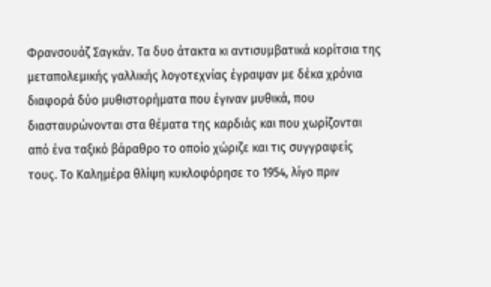Φρανσουάζ Σαγκάν. Τα δυο άτακτα κι αντισυμβατικά κορίτσια της μεταπολεμικής γαλλικής λογοτεχνίας έγραψαν με δέκα χρόνια διαφορά δύο μυθιστορήματα που έγιναν μυθικά, που διασταυρώνονται στα θέματα της καρδιάς και που χωρίζονται από ένα ταξικό βάραθρο το οποίο χώριζε και τις συγγραφείς τους. Το Καλημέρα θλίψη κυκλοφόρησε το 1954, λίγο πριν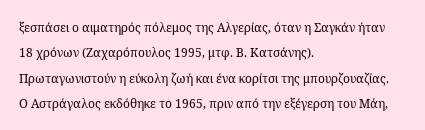ξεσπάσει ο αιματηρός πόλεμος της Αλγερίας, όταν η Σαγκάν ήταν 18 χρόνων (Ζαχαρόπουλος 1995, μτφ. Β. Κατσάνης). Πρωταγωνιστούν η εύκολη ζωή και ένα κορίτσι της μπουρζουαζίας.
Ο Αστράγαλος εκδόθηκε το 1965, πριν από την εξέγερση του Μάη,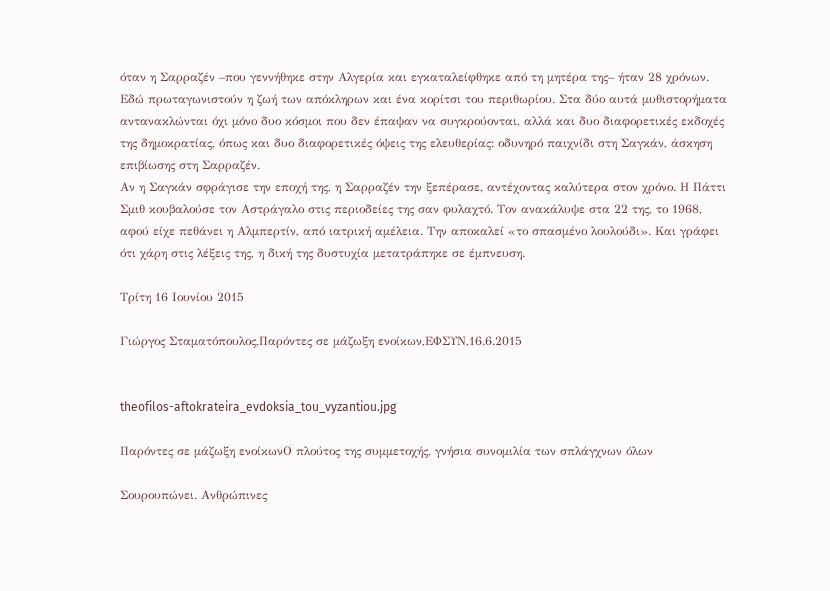όταν η Σαρραζέν –που γεννήθηκε στην Αλγερία και εγκαταλείφθηκε από τη μητέρα της– ήταν 28 χρόνων. Εδώ πρωταγωνιστούν η ζωή των απόκληρων και ένα κορίτσι του περιθωρίου. Στα δύο αυτά μυθιστορήματα αντανακλώνται όχι μόνο δυο κόσμοι που δεν έπαψαν να συγκρούονται, αλλά και δυο διαφορετικές εκδοχές της δημοκρατίας, όπως και δυο διαφορετικές όψεις της ελευθερίας: οδυνηρό παιχνίδι στη Σαγκάν, άσκηση επιβίωσης στη Σαρραζέν.
Αν η Σαγκάν σφράγισε την εποχή της, η Σαρραζέν την ξεπέρασε, αντέχοντας καλύτερα στον χρόνο. Η Πάττι Σμιθ κουβαλούσε τον Αστράγαλο στις περιοδείες της σαν φυλαχτό. Τον ανακάλυψε στα 22 της, το 1968, αφού είχε πεθάνει η Αλμπερτίν, από ιατρική αμέλεια. Την αποκαλεί «το σπασμένο λουλούδι». Και γράφει ότι χάρη στις λέξεις της, η δική της δυστυχία μετατράπηκε σε έμπνευση.

Τρίτη 16 Ιουνίου 2015

Γιώργος Σταματόπουλος,Παρόντες σε μάζωξη ενοίκων,ΕΦΣΥΝ,16.6.2015


theofilos-aftokrateira_evdoksia_tou_vyzantiou.jpg

Παρόντες σε μάζωξη ενοίκωνΟ πλούτος της συμμετοχής, γνήσια συνομιλία των σπλάγχνων όλων

Σουρουπώνει. Ανθρώπινες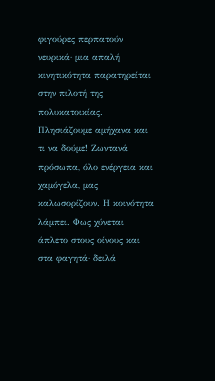φιγούρες περπατούν νευρικά· μια απαλή κινητικότητα παρατηρείται στην πιλοτή της πολυκατοικίας. Πλησιάζουμε αμήχανα και τι να δούμε! Ζωντανά πρόσωπα, όλο ενέργεια και χαμόγελα, μας καλωσορίζουν. Η κοινότητα λάμπει. Φως χύνεται άπλετο στους οίνους και στα φαγητά· δειλά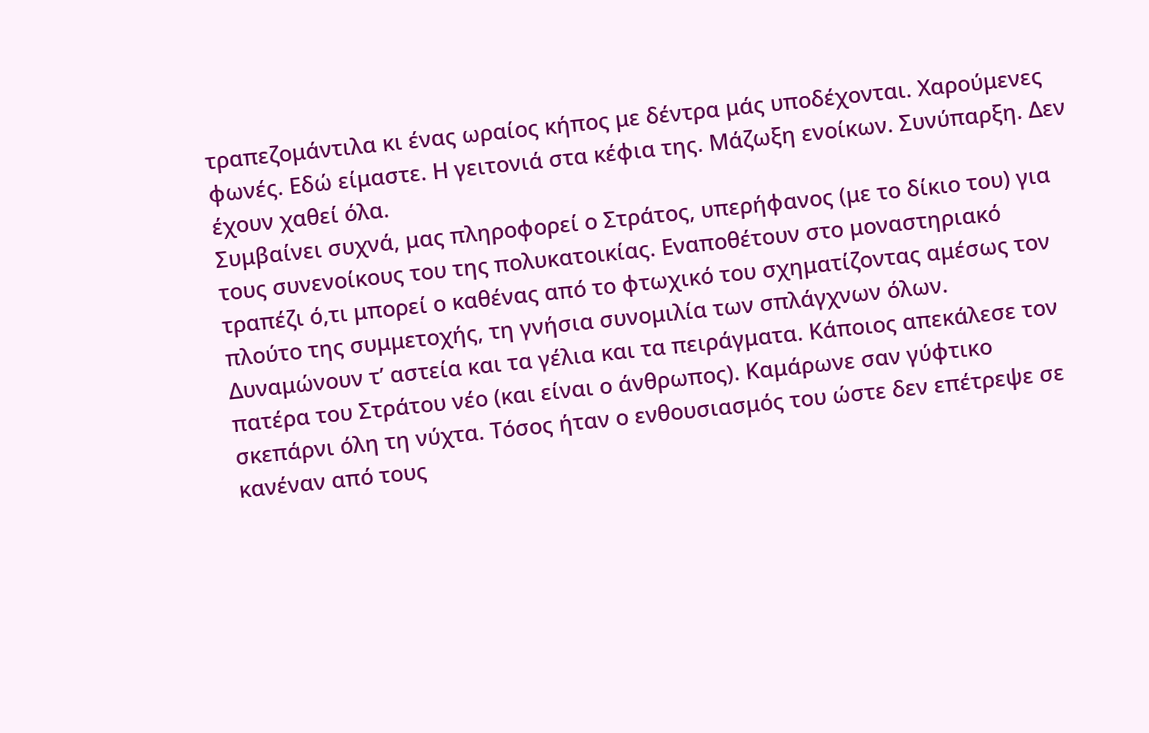τραπεζομάντιλα κι ένας ωραίος κήπος με δέντρα μάς υποδέχονται. Χαρούμενες φωνές. Εδώ είμαστε. Η γειτονιά στα κέφια της. Μάζωξη ενοίκων. Συνύπαρξη. Δεν έχουν χαθεί όλα.
Συμβαίνει συχνά, μας πληροφορεί ο Στράτος, υπερήφανος (με το δίκιο του) για τους συνενοίκους του της πολυκατοικίας. Εναποθέτουν στο μοναστηριακό τραπέζι ό,τι μπορεί ο καθένας από το φτωχικό του σχηματίζοντας αμέσως τον πλούτο της συμμετοχής, τη γνήσια συνομιλία των σπλάγχνων όλων.
Δυναμώνουν τ’ αστεία και τα γέλια και τα πειράγματα. Κάποιος απεκάλεσε τον πατέρα του Στράτου νέο (και είναι ο άνθρωπος). Καμάρωνε σαν γύφτικο σκεπάρνι όλη τη νύχτα. Τόσος ήταν ο ενθουσιασμός του ώστε δεν επέτρεψε σε κανέναν από τους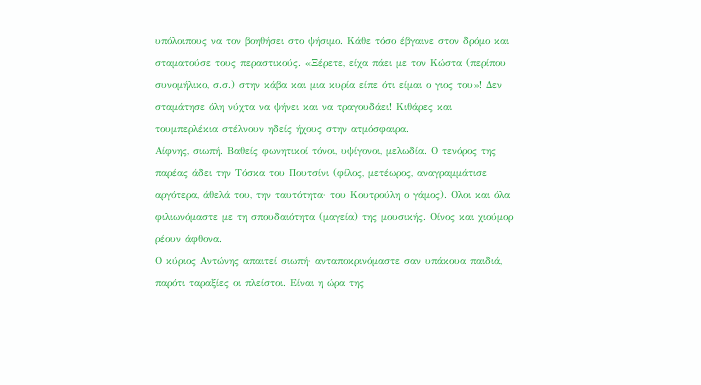υπόλοιπους να τον βοηθήσει στο ψήσιμο. Κάθε τόσο έβγαινε στον δρόμο και σταματούσε τους περαστικούς. «Ξέρετε, είχα πάει με τον Κώστα (περίπου συνομήλικο, σ.σ.) στην κάβα και μια κυρία είπε ότι είμαι ο γιος του»! Δεν σταμάτησε όλη νύχτα να ψήνει και να τραγουδάει! Κιθάρες και τουμπερλέκια στέλνουν ηδείς ήχους στην ατμόσφαιρα.
Αίφνης, σιωπή. Βαθείς φωνητικοί τόνοι, υψίγονοι, μελωδία. Ο τενόρος της παρέας άδει την Τόσκα του Πουτσίνι (φίλος, μετέωρος, αναγραμμάτισε αργότερα, άθελά του, την ταυτότητα· του Κουτρούλη ο γάμος). Ολοι και όλα φιλιωνόμαστε με τη σπουδαιότητα (μαγεία) της μουσικής. Οίνος και χιούμορ ρέουν άφθονα.
Ο κύριος Αντώνης απαιτεί σιωπή· ανταποκρινόμαστε σαν υπάκουα παιδιά, παρότι ταραξίες οι πλείστοι. Είναι η ώρα της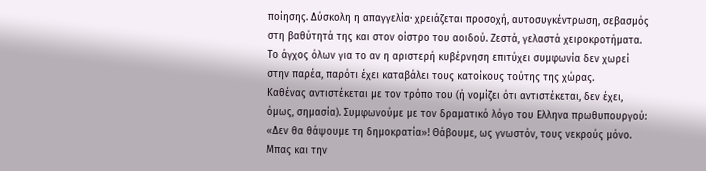ποίησης. Δύσκολη η απαγγελία· χρειάζεται προσοχή, αυτοσυγκέντρωση, σεβασμός στη βαθύτητά της και στον οίστρο του αοιδού. Ζεστά, γελαστά χειροκροτήματα. Το άγχος όλων για το αν η αριστερή κυβέρνηση επιτύχει συμφωνία δεν χωρεί στην παρέα, παρότι έχει καταβάλει τους κατοίκους τούτης της χώρας.
Καθένας αντιστέκεται με τον τρόπο του (ή νομίζει ότι αντιστέκεται, δεν έχει, όμως, σημασία). Συμφωνούμε με τον δραματικό λόγο του Ελληνα πρωθυπουργού: «Δεν θα θάψουμε τη δημοκρατία»! Θάβουμε, ως γνωστόν, τους νεκρούς μόνο. Μπας και την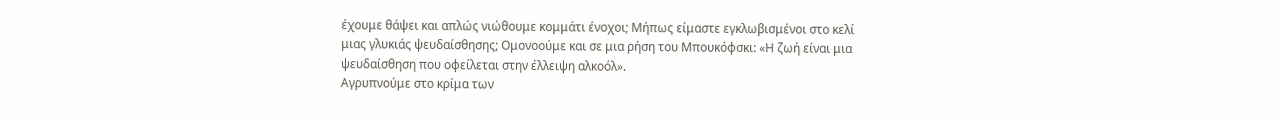έχουμε θάψει και απλώς νιώθουμε κομμάτι ένοχοι; Μήπως είμαστε εγκλωβισμένοι στο κελί μιας γλυκιάς ψευδαίσθησης; Ομονοούμε και σε μια ρήση του Μπουκόφσκι: «Η ζωή είναι μια ψευδαίσθηση που οφείλεται στην έλλειψη αλκοόλ».
Αγρυπνούμε στο κρίμα των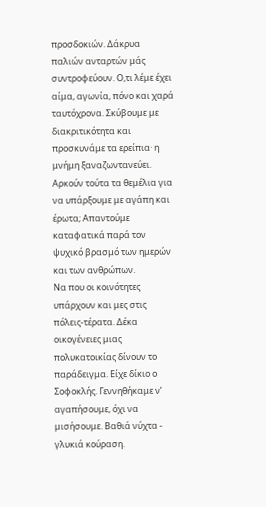προσδοκιών. Δάκρυα παλιών ανταρτών μάς συντροφεύουν. Ο,τι λέμε έχει αίμα, αγωνία, πόνο και χαρά ταυτόχρονα. Σκύβουμε με διακριτικότητα και προσκυνάμε τα ερείπια· η μνήμη ξαναζωντανεύει. Αρκούν τούτα τα θεμέλια για να υπάρξουμε με αγάπη και έρωτα; Απαντούμε καταφατικά παρά τον ψυχικό βρασμό των ημερών και των ανθρώπων.
Να που οι κοινότητες υπάρχουν και μες στις πόλεις-τέρατα. Δέκα οικογένειες μιας πολυκατοικίας δίνουν το παράδειγμα. Είχε δίκιο ο Σοφοκλής. Γεννηθήκαμε ν’ αγαπήσουμε, όχι να μισήσουμε. Βαθιά νύχτα - γλυκιά κούραση.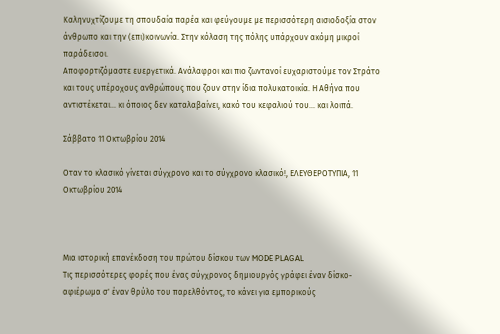Καληνυχτίζουμε τη σπουδαία παρέα και φεύγουμε με περισσότερη αισιοδοξία στον άνθρωπο και την (επι)κοινωνία. Στην κόλαση της πόλης υπάρχουν ακόμη μικροί παράδεισοι.
Αποφορτιζόμαστε ευεργετικά. Ανάλαφροι και πιο ζωντανοί ευχαριστούμε τον Στράτο και τους υπέροχους ανθρώπους που ζουν στην ίδια πολυκατοικία. Η Αθήνα που αντιστέκεται... κι όποιος δεν καταλαβαίνει, κακό του κεφαλιού του... και λοιπά.

Σάββατο 11 Οκτωβρίου 2014

Οταν το κλασικό γίνεται σύγχρονο και το σύγχρονο κλασικό!, ΕΛΕΥΘΕΡΟΤΥΠΙΑ, 11 Οκτωβρίου 2014



Μια ιστορική επανέκδοση του πρώτου δίσκου των MODE PLAGAL
Τις περισσότερες φορές που ένας σύγχρονος δημιουργός γράφει έναν δίσκο-αφιέρωμα σ' έναν θρύλο του παρελθόντος, το κάνει για εμπορικούς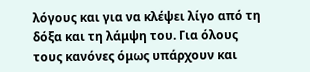λόγους και για να κλέψει λίγο από τη δόξα και τη λάμψη του. Για όλους τους κανόνες όμως υπάρχουν και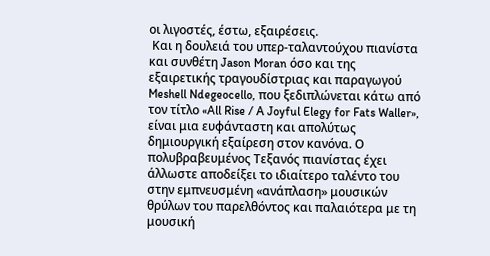οι λιγοστές, έστω, εξαιρέσεις.
 Και η δουλειά του υπερ-ταλαντούχου πιανίστα και συνθέτη Jason Moran όσο και της εξαιρετικής τραγουδίστριας και παραγωγού Meshell Ndegeocello, που ξεδιπλώνεται κάτω από τον τίτλο «All Rise / Α Joyful Elegy for Fats Waller», είναι μια ευφάνταστη και απολύτως δημιουργική εξαίρεση στον κανόνα. Ο πολυβραβευμένος Τεξανός πιανίστας έχει άλλωστε αποδείξει το ιδιαίτερο ταλέντο του στην εμπνευσμένη «ανάπλαση» μουσικών θρύλων του παρελθόντος και παλαιότερα με τη μουσική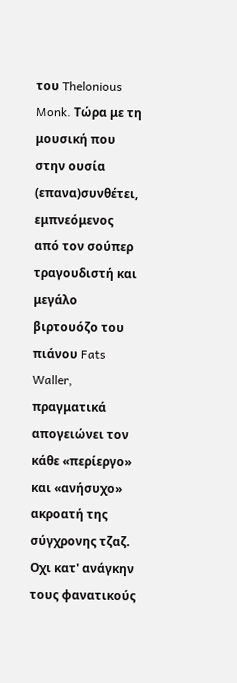του Thelonious Monk. Τώρα με τη μουσική που στην ουσία (επανα)συνθέτει, εμπνεόμενος από τον σούπερ τραγουδιστή και μεγάλο βιρτουόζο του πιάνου Fats Waller, πραγματικά απογειώνει τον κάθε «περίεργο» και «ανήσυχο» ακροατή της σύγχρονης τζαζ. Οχι κατ' ανάγκην τους φανατικούς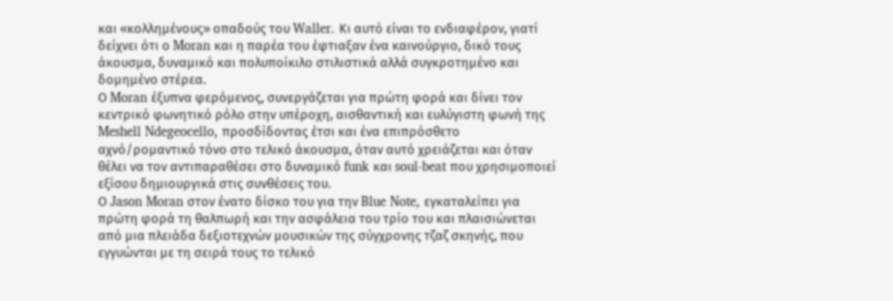και «κολλημένους» οπαδούς του Waller. Κι αυτό είναι το ενδιαφέρον, γιατί δείχνει ότι ο Moran και η παρέα του έφτιαξαν ένα καινούργιο, δικό τους άκουσμα, δυναμικό και πολυποίκιλο στιλιστικά αλλά συγκροτημένο και δομημένο στέρεα.
Ο Moran έξυπνα φερόμενος, συνεργάζεται για πρώτη φορά και δίνει τον κεντρικό φωνητικό ρόλο στην υπέροχη, αισθαντική και ευλύγιστη φωνή της Meshell Ndegeocello, προσδίδοντας έτσι και ένα επιπρόσθετο αχνό/ρομαντικό τόνο στο τελικό άκουσμα, όταν αυτό χρειάζεται και όταν θέλει να τον αντιπαραθέσει στο δυναμικό funk και soul-beat που χρησιμοποιεί εξίσου δημιουργικά στις συνθέσεις του.
Ο Jason Moran στον ένατο δίσκο του για την Blue Note, εγκαταλείπει για πρώτη φορά τη θαλπωρή και την ασφάλεια του τρίο του και πλαισιώνεται από μια πλειάδα δεξιοτεχνών μουσικών της σύγχρονης τζαζ σκηνής, που εγγυώνται με τη σειρά τους το τελικό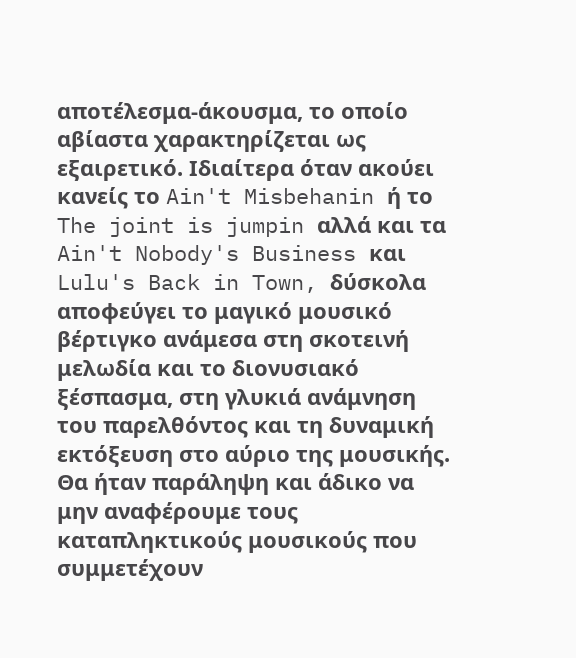αποτέλεσμα-άκουσμα, το οποίο αβίαστα χαρακτηρίζεται ως εξαιρετικό. Ιδιαίτερα όταν ακούει κανείς το Ain't Misbehanin ή το The joint is jumpin αλλά και τα Ain't Nobody's Business και Lulu's Back in Town, δύσκολα αποφεύγει το μαγικό μουσικό βέρτιγκο ανάμεσα στη σκοτεινή μελωδία και το διονυσιακό ξέσπασμα, στη γλυκιά ανάμνηση του παρελθόντος και τη δυναμική εκτόξευση στο αύριο της μουσικής. Θα ήταν παράληψη και άδικο να μην αναφέρουμε τους καταπληκτικούς μουσικούς που συμμετέχουν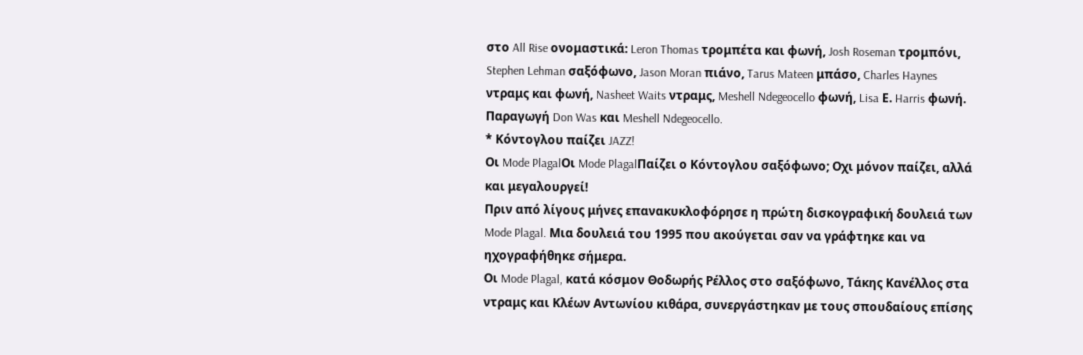στο All Rise ονομαστικά: Leron Thomas τρομπέτα και φωνή, Josh Roseman τρομπόνι, Stephen Lehman σαξόφωνο, Jason Moran πιάνο, Tarus Mateen μπάσο, Charles Haynes ντραμς και φωνή, Nasheet Waits ντραμς, Meshell Ndegeocello φωνή, Lisa Ε. Harris φωνή. Παραγωγή Don Was και Meshell Ndegeocello.
* Κόντογλου παίζει JAZZ!
Οι Mode PlagalΟι Mode PlagalΠαίζει ο Κόντογλου σαξόφωνο; Οχι μόνον παίζει, αλλά και μεγαλουργεί!
Πριν από λίγους μήνες επανακυκλοφόρησε η πρώτη δισκογραφική δουλειά των Mode Plagal. Μια δουλειά του 1995 που ακούγεται σαν να γράφτηκε και να ηχογραφήθηκε σήμερα.
Οι Mode Plagal, κατά κόσμον Θοδωρής Ρέλλος στο σαξόφωνο, Τάκης Κανέλλος στα ντραμς και Κλέων Αντωνίου κιθάρα, συνεργάστηκαν με τους σπουδαίους επίσης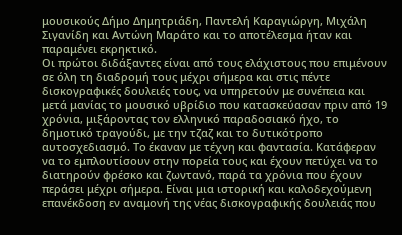μουσικούς Δήμο Δημητριάδη, Παντελή Καραγιώργη, Μιχάλη Σιγανίδη και Αντώνη Μαράτο και το αποτέλεσμα ήταν και παραμένει εκρηκτικό.
Οι πρώτοι διδάξαντες είναι από τους ελάχιστους που επιμένουν σε όλη τη διαδρομή τους μέχρι σήμερα και στις πέντε δισκογραφικές δουλειές τους, να υπηρετούν με συνέπεια και μετά μανίας το μουσικό υβρίδιο που κατασκεύασαν πριν από 19 χρόνια, μιξάροντας τον ελληνικό παραδοσιακό ήχο, το δημοτικό τραγούδι, με την τζαζ και το δυτικότροπο αυτοσχεδιασμό. Το έκαναν με τέχνη και φαντασία. Κατάφεραν να το εμπλουτίσουν στην πορεία τους και έχουν πετύχει να το διατηρούν φρέσκο και ζωντανό, παρά τα χρόνια που έχουν περάσει μέχρι σήμερα. Είναι μια ιστορική και καλοδεχούμενη επανέκδοση εν αναμονή της νέας δισκογραφικής δουλειάς που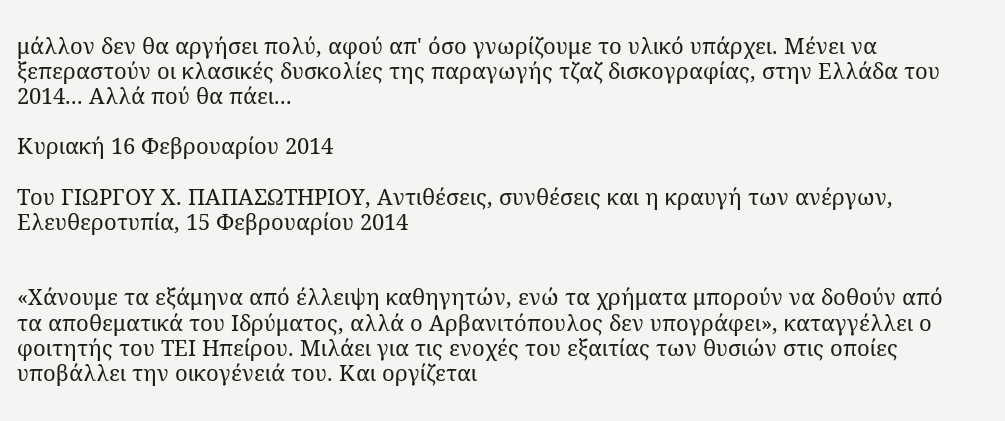μάλλον δεν θα αργήσει πολύ, αφού απ' όσο γνωρίζουμε το υλικό υπάρχει. Μένει να ξεπεραστούν οι κλασικές δυσκολίες της παραγωγής τζαζ δισκογραφίας, στην Ελλάδα του 2014... Αλλά πού θα πάει...

Κυριακή 16 Φεβρουαρίου 2014

Του ΓΙΩΡΓΟΥ Χ. ΠΑΠΑΣΩΤΗΡΙΟΥ, Αντιθέσεις, συνθέσεις και η κραυγή των ανέργων, Ελευθεροτυπία, 15 Φεβρουαρίου 2014


«Χάνουμε τα εξάμηνα από έλλειψη καθηγητών, ενώ τα χρήματα μπορούν να δοθούν από τα αποθεματικά του Ιδρύματος, αλλά ο Αρβανιτόπουλος δεν υπογράφει», καταγγέλλει ο φοιτητής του ΤΕΙ Ηπείρου. Μιλάει για τις ενοχές του εξαιτίας των θυσιών στις οποίες υποβάλλει την οικογένειά του. Και οργίζεται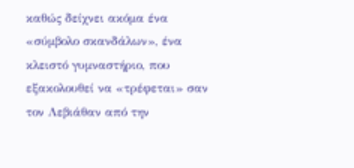καθώς δείχνει ακόμα ένα «σύμβολο σκανδάλων», ένα κλειστό γυμναστήριο, που εξακολουθεί να «τρέφεται» σαν τον Λεβιάθαν από την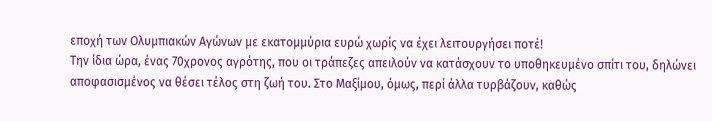εποχή των Ολυμπιακών Αγώνων με εκατομμύρια ευρώ χωρίς να έχει λειτουργήσει ποτέ!
Την ίδια ώρα, ένας 70χρονος αγρότης, που οι τράπεζες απειλούν να κατάσχουν το υποθηκευμένο σπίτι του, δηλώνει αποφασισμένος να θέσει τέλος στη ζωή του. Στο Μαξίμου, όμως, περί άλλα τυρβάζουν, καθώς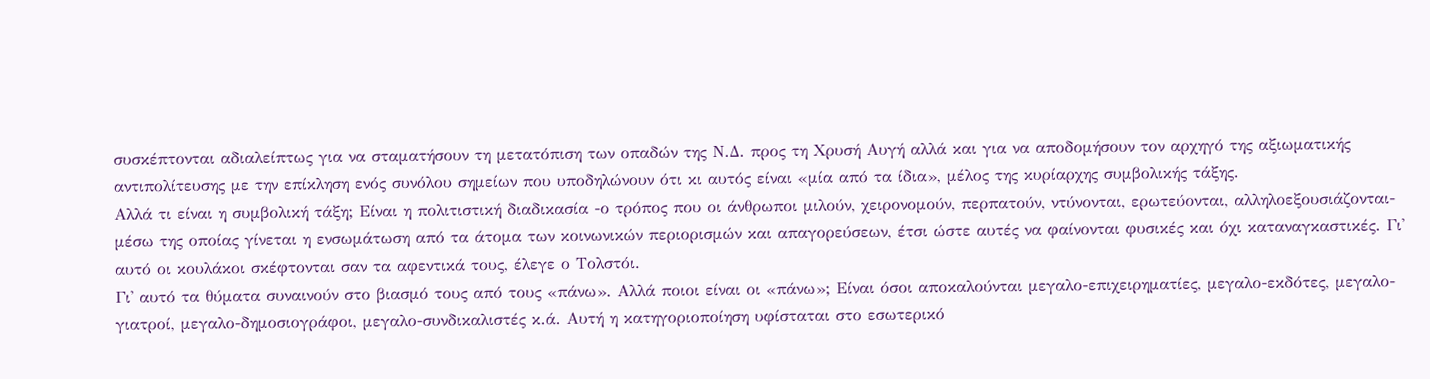συσκέπτονται αδιαλείπτως για να σταματήσουν τη μετατόπιση των οπαδών της Ν.Δ. προς τη Χρυσή Αυγή αλλά και για να αποδομήσουν τον αρχηγό της αξιωματικής αντιπολίτευσης με την επίκληση ενός συνόλου σημείων που υποδηλώνουν ότι κι αυτός είναι «μία από τα ίδια», μέλος της κυρίαρχης συμβολικής τάξης.
Αλλά τι είναι η συμβολική τάξη; Είναι η πολιτιστική διαδικασία -ο τρόπος που οι άνθρωποι μιλούν, χειρονομούν, περπατούν, ντύνονται, ερωτεύονται, αλληλοεξουσιάζονται- μέσω της οποίας γίνεται η ενσωμάτωση από τα άτομα των κοινωνικών περιορισμών και απαγορεύσεων, έτσι ώστε αυτές να φαίνονται φυσικές και όχι καταναγκαστικές. Γι' αυτό οι κουλάκοι σκέφτονται σαν τα αφεντικά τους, έλεγε ο Τολστόι.
Γι' αυτό τα θύματα συναινούν στο βιασμό τους από τους «πάνω». Αλλά ποιοι είναι οι «πάνω»; Είναι όσοι αποκαλούνται μεγαλο-επιχειρηματίες, μεγαλο-εκδότες, μεγαλο-γιατροί, μεγαλο-δημοσιογράφοι, μεγαλο-συνδικαλιστές κ.ά. Αυτή η κατηγοριοποίηση υφίσταται στο εσωτερικό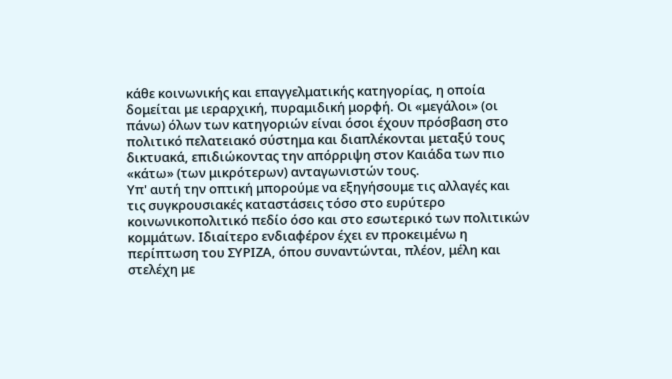κάθε κοινωνικής και επαγγελματικής κατηγορίας, η οποία δομείται με ιεραρχική, πυραμιδική μορφή. Οι «μεγάλοι» (οι πάνω) όλων των κατηγοριών είναι όσοι έχουν πρόσβαση στο πολιτικό πελατειακό σύστημα και διαπλέκονται μεταξύ τους δικτυακά, επιδιώκοντας την απόρριψη στον Καιάδα των πιο «κάτω» (των μικρότερων) ανταγωνιστών τους.
Υπ' αυτή την οπτική μπορούμε να εξηγήσουμε τις αλλαγές και τις συγκρουσιακές καταστάσεις τόσο στο ευρύτερο κοινωνικοπολιτικό πεδίο όσο και στο εσωτερικό των πολιτικών κομμάτων. Ιδιαίτερο ενδιαφέρον έχει εν προκειμένω η περίπτωση του ΣΥΡΙΖΑ, όπου συναντώνται, πλέον, μέλη και στελέχη με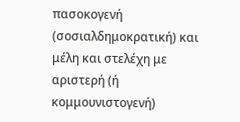πασοκογενή (σοσιαλδημοκρατική) και μέλη και στελέχη με αριστερή (ή κομμουνιστογενή)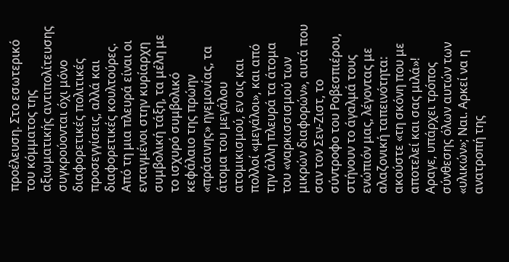προέλευση. Στο εσωτερικό του κόμματος της αξιωματικής αντιπολίτευσης συγκρούονται όχι μόνο διαφορετικές πολιτικές προσεγγίσεις, αλλά και διαφορετικές κουλτούρες.
Από τη μια πλευρά είναι οι ενταγμένοι στην κυρίαρχη συμβολική τάξη, τα μέλη με το ισχυρό συμβολικό κεφάλαιο της πρώην «πράσινης» ηγεμονίας, τα άτομα του μεγάλου ατομικισμού, εν οις και πολλοί «μεγάλοι», και από την άλλη πλευρά τα άτομα του «ναρκισσισμού των μικρών διαφορών», αυτά που σαν τον Σεν-Ζιστ, το σύντροφο του Ροβεσπιέρου, στήνουν το άγαλμά τους ενώπιόν μας, λέγοντας με αλαζονική ταπεινότητα: ακούστε «τη σκόνη που με αποτελεί και σας μιλά»!
Αραγε, υπάρχει τρόπος σύνθεσης όλων αυτών των «υλικών»; Ναι. Αρκεί να η ανατροπή της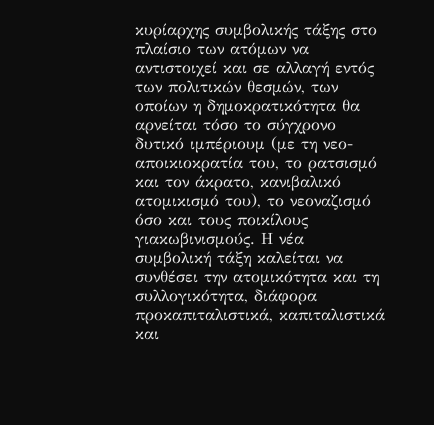κυρίαρχης συμβολικής τάξης στο πλαίσιο των ατόμων να αντιστοιχεί και σε αλλαγή εντός των πολιτικών θεσμών, των οποίων η δημοκρατικότητα θα αρνείται τόσο το σύγχρονο δυτικό ιμπέριουμ (με τη νεο-αποικιοκρατία του, το ρατσισμό και τον άκρατο, κανιβαλικό ατομικισμό του), το νεοναζισμό όσο και τους ποικίλους γιακωβινισμούς. Η νέα συμβολική τάξη καλείται να συνθέσει την ατομικότητα και τη συλλογικότητα, διάφορα προκαπιταλιστικά, καπιταλιστικά και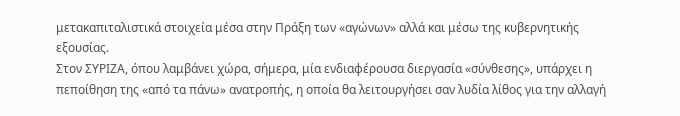μετακαπιταλιστικά στοιχεία μέσα στην Πράξη των «αγώνων» αλλά και μέσω της κυβερνητικής εξουσίας.
Στον ΣΥΡΙΖΑ, όπου λαμβάνει χώρα, σήμερα, μία ενδιαφέρουσα διεργασία «σύνθεσης», υπάρχει η πεποίθηση της «από τα πάνω» ανατροπής, η οποία θα λειτουργήσει σαν λυδία λίθος για την αλλαγή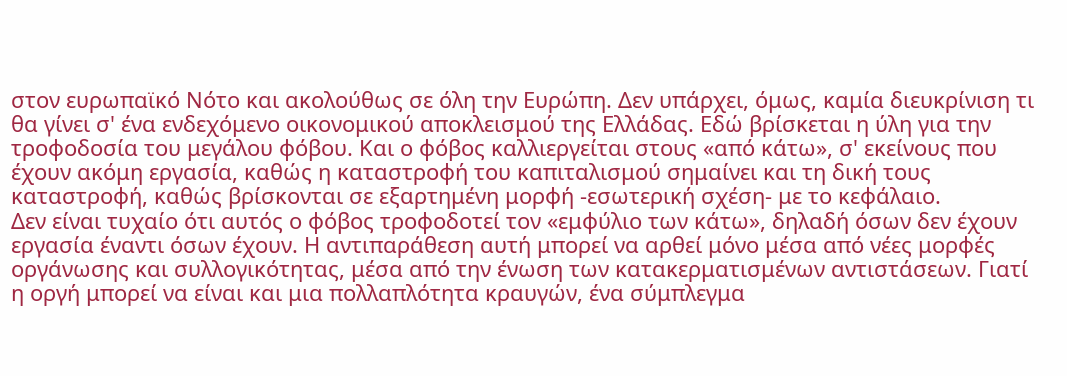στον ευρωπαϊκό Νότο και ακολούθως σε όλη την Ευρώπη. Δεν υπάρχει, όμως, καμία διευκρίνιση τι θα γίνει σ' ένα ενδεχόμενο οικονομικού αποκλεισμού της Ελλάδας. Εδώ βρίσκεται η ύλη για την τροφοδοσία του μεγάλου φόβου. Και ο φόβος καλλιεργείται στους «από κάτω», σ' εκείνους που έχουν ακόμη εργασία, καθώς η καταστροφή του καπιταλισμού σημαίνει και τη δική τους καταστροφή, καθώς βρίσκονται σε εξαρτημένη μορφή -εσωτερική σχέση- με το κεφάλαιο.
Δεν είναι τυχαίο ότι αυτός ο φόβος τροφοδοτεί τον «εμφύλιο των κάτω», δηλαδή όσων δεν έχουν εργασία έναντι όσων έχουν. Η αντιπαράθεση αυτή μπορεί να αρθεί μόνο μέσα από νέες μορφές οργάνωσης και συλλογικότητας, μέσα από την ένωση των κατακερματισμένων αντιστάσεων. Γιατί η οργή μπορεί να είναι και μια πολλαπλότητα κραυγών, ένα σύμπλεγμα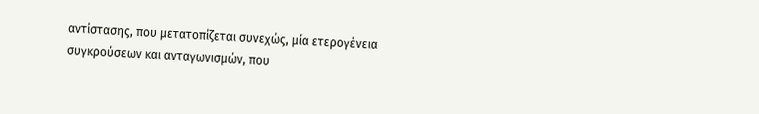αντίστασης, που μετατοπίζεται συνεχώς, μία ετερογένεια συγκρούσεων και ανταγωνισμών, που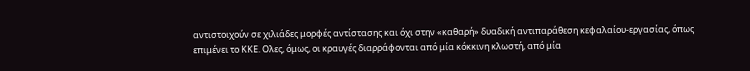αντιστοιχούν σε χιλιάδες μορφές αντίστασης και όχι στην «καθαρή» δυαδική αντιπαράθεση κεφαλαίου-εργασίας, όπως επιμένει το ΚΚΕ. Ολες, όμως, οι κραυγές διαρράφονται από μία κόκκινη κλωστή, από μία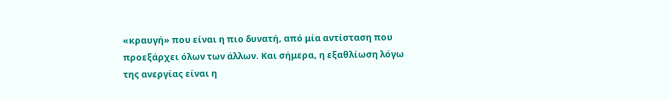«κραυγή» που είναι η πιο δυνατή, από μία αντίσταση που προεξάρχει όλων των άλλων. Και σήμερα, η εξαθλίωση λόγω της ανεργίας είναι η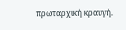πρωταρχική κραυγή.